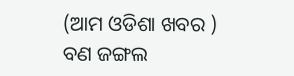(ଆମ ଓଡିଶା ଖବର )
ବଣ ଜଙ୍ଗଲ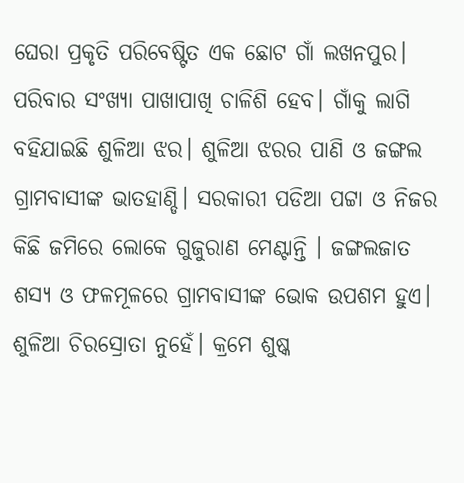ଘେରା ପ୍ରକୃତି ପରିବେଷ୍ଟିତ ଏକ ଛୋଟ ଗାଁ ଲଖନପୁର। ପରିବାର ସଂଖ୍ଯା ପାଖାପାଖି ଚାଳିଶି ହେବ। ଗାଁକୁ ଲାଗି ବହିଯାଇଛି ଶୁଳିଆ ଝର। ଶୁଳିଆ ଝରର ପାଣି ଓ ଜଙ୍ଗଲ ଗ୍ରାମବାସୀଙ୍କ ଭାତହାଣ୍ଡି। ସରକାରୀ ପଡିଆ ପଟ୍ଟା ଓ ନିଜର କିଛି ଜମିରେ ଲୋକେ ଗୁଜୁରାଣ ମେଣ୍ଟାନ୍ତି । ଜଙ୍ଗଲଜାତ ଶସ୍ଯ ଓ ଫଳମୂଳରେ ଗ୍ରାମବାସୀଙ୍କ ଭୋକ ଉପଶମ ହୁଏ।
ଶୁଳିଆ ଚିରସ୍ରୋତା ନୁହେଁ। କ୍ରମେ ଶୁଷ୍କ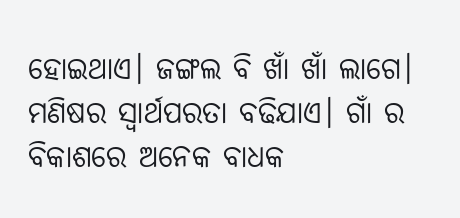ହୋଇଥାଏ। ଜଙ୍ଗଲ ବି ଖାଁ ଖାଁ ଲାଗେ। ମଣିଷର ସ୍ବାର୍ଥପରତା ବଢିଯାଏ। ଗାଁ ର ବିକାଶରେ ଅନେକ ବାଧକ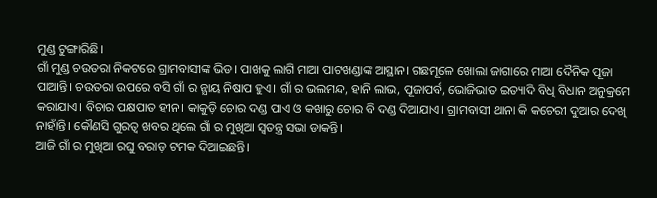ମୁଣ୍ଡ ଟୁଙ୍ଗାରିଛି।
ଗାଁ ମୁଣ୍ଡ ଚଉତରା ନିକଟରେ ଗ୍ରାମବାସୀଙ୍କ ଭିଡ। ପାଖକୁ ଲାଗି ମାଆ ପାଟଖଣ୍ଡାଙ୍କ ଆସ୍ଥାନ। ଗଛମୂଳେ ଖୋଲା ଜାଗାରେ ମାଆ ଦୈନିକ ପୂଜା ପାଆନ୍ତି। ଚଉତରା ଉପରେ ବସି ଗାଁ ର ନ୍ଯାୟ ନିଷାପ ହୁଏ। ଗାଁ ର ଭଲମନ୍ଦ, ହାନି ଲାଭ, ପୂଜାପର୍ବ, ଭୋଜିଭାତ ଇତ୍ୟାଦି ବିଧି ବିଧାନ ଅନୁକ୍ରମେ କରାଯାଏ। ବିଚାର ପକ୍ଷପାତ ହୀନ। କାକୁଡ଼ି ଚୋର ଦଣ୍ଡ ପାଏ ଓ କଖାରୁ ଚୋର ବି ଦଣ୍ଡ ଦିଆଯାଏ। ଗ୍ରାମବାସୀ ଥାନା କି କଚେରୀ ଦୁଆର ଦେଖି ନାହାଁନ୍ତି। କୌଣସି ଗୁରତ୍ୱ ଖବର ଥିଲେ ଗାଁ ର ମୁଖିଆ ସ୍ବତନ୍ତ୍ର ସଭା ଡାକନ୍ତି।
ଆଜି ଗାଁ ର ମୁଖିଆ ରଘୁ ବରାଡ଼ ଟମକ ଦିଆଇଛନ୍ତି।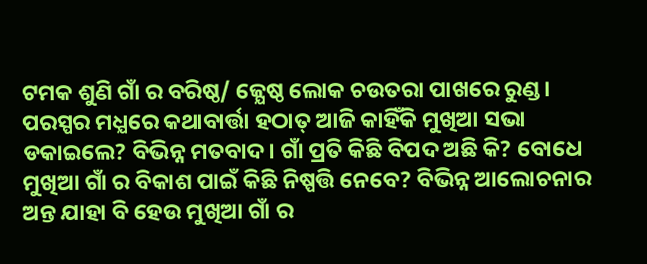ଟମକ ଶୁଣି ଗାଁ ର ବରିଷ୍ଠ/ ଜ୍ଯେଷ୍ଠ ଲୋକ ଚଉତରା ପାଖରେ ରୁଣ୍ଡ। ପରସ୍ପର ମଧ୍ଯରେ କଥାବାର୍ତ୍ତା ହଠାତ୍ ଆଜି କାହିଁକି ମୁଖିଆ ସଭା ଡକାଇଲେ? ବିଭିନ୍ନ ମତବାଦ। ଗାଁ ପ୍ରତି କିଛି ବିପଦ ଅଛି କି? ବୋଧେ ମୁଖିଆ ଗାଁ ର ବିକାଶ ପାଇଁ କିଛି ନିଷ୍ପତ୍ତି ନେବେ? ବିଭିନ୍ନ ଆଲୋଚନାର ଅନ୍ତ ଯାହା ବି ହେଉ ମୁଖିଆ ଗାଁ ର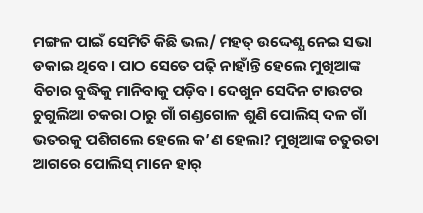ମଙ୍ଗଳ ପାଇଁ ସେମିତି କିଛି ଭଲ/ ମହତ୍ ଉଦ୍ଦେଶ୍ଯ ନେଇ ସଭା ଡକାଇ ଥିବେ। ପାଠ ସେତେ ପଢ଼ି ନାହାଁନ୍ତି ହେଲେ ମୁଖିଆଙ୍କ ବିଚାର ବୁଦ୍ଧିକୁ ମାନିବାକୁ ପଡ଼ିବ। ଦେଖୁନ ସେଦିନ ଟାଉଟର ଚୁଗୁଲିଆ ଚକରା ଠାରୁ ଗାଁ ଗଣ୍ଡଗୋଳ ଶୁଣି ପୋଲିସ୍ ଦଳ ଗାଁ ଭତରକୁ ପଶିଗଲେ ହେଲେ କ’ଣ ହେଲା? ମୁଖିଆଙ୍କ ଚତୁରତା ଆଗରେ ପୋଲିସ୍ ମାନେ ହାର୍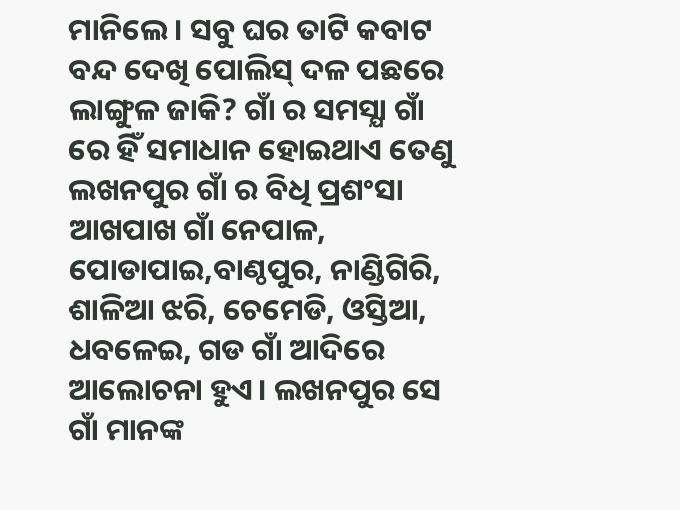ମାନିଲେ। ସବୁ ଘର ତାଟି କବାଟ ବନ୍ଦ ଦେଖି ପୋଲିସ୍ ଦଳ ପଛରେ ଲାଙ୍ଗୁଳ ଜାକି? ଗାଁ ର ସମସ୍ଯା ଗାଁ ରେ ହିଁ ସମାଧାନ ହୋଇଥାଏ ତେଣୁ ଲଖନପୁର ଗାଁ ର ବିଧି ପ୍ରଶଂସା ଆଖପାଖ ଗାଁ ନେପାଳ, ପୋଡାପାଇ,ବାଣ୍ଠପୁର, ନାଣ୍ଡିଗିରି, ଶାଳିଆ ଝରି, ଚେମେଡି, ଓସ୍ତିଆ, ଧବଳେଇ, ଗଡ ଗାଁ ଆଦିରେ ଆଲୋଚନା ହୁଏ। ଲଖନପୁର ସେ ଗାଁ ମାନଙ୍କ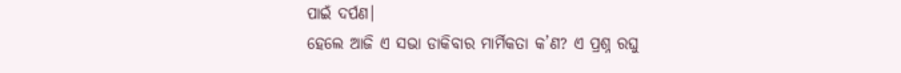ପାଇଁ ଦର୍ପଣ।
ହେଲେ ଆଜି ଏ ସଭା ଡାକିବାର ମାର୍ମିକତା କ’ଣ? ଏ ପ୍ରଶ୍ନ ରଘୁ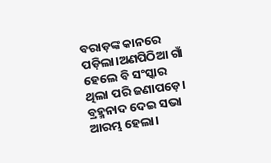ବରାଡ଼ଙ୍କ କାନରେ ପଡ଼ିଲା।ଅଣପିଠିଆ ଗାଁ ହେଲେ ବି ସଂସ୍କାର ଥିଲା ପରି ଜଣାପଡ଼େ। ବ୍ରହ୍ମନାଦ ଦେଇ ସଭା ଆରମ୍ଭ ହେଲା।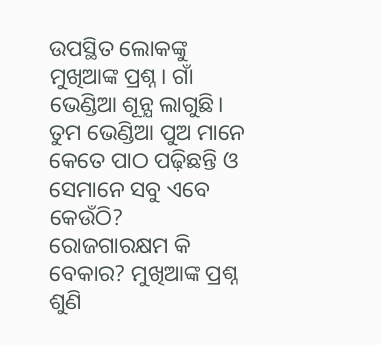ଉପସ୍ଥିତ ଲୋକଙ୍କୁ ମୁଖିଆଙ୍କ ପ୍ରଶ୍ନ। ଗାଁ ଭେଣ୍ଡିଆ ଶୂନ୍ଯ ଲାଗୁଛି। ତୁମ ଭେଣ୍ଡିଆ ପୁଅ ମାନେ କେତେ ପାଠ ପଢ଼ିଛନ୍ତି ଓ ସେମାନେ ସବୁ ଏବେ କେଉଁଠି? ରୋଜଗାରକ୍ଷମ କି ବେକାର? ମୁଖିଆଙ୍କ ପ୍ରଶ୍ନ ଶୁଣି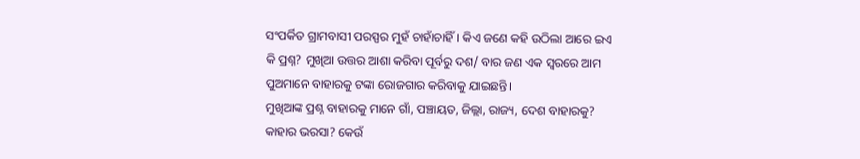ସଂପର୍କିତ ଗ୍ରାମବାସୀ ପରସ୍ପର ମୁହଁ ଚାହାଁଚାହିଁ। କିଏ ଜଣେ କହି ଉଠିଲା ଆରେ ଇଏ କି ପ୍ରଶ୍ନ? ମୁଖିଆ ଉତ୍ତର ଆଶା କରିବା ପୂର୍ବରୁ ଦଶ/ ବାର ଜଣ ଏକ ସ୍ବରରେ ଆମ ପୁଅମାନେ ବାହାରକୁ ଟଙ୍କା ରୋଜଗାର କରିବାକୁ ଯାଇଛନ୍ତି।
ମୁଖିଆଙ୍କ ପ୍ରଶ୍ନ ବାହାରକୁ ମାନେ ଗାଁ, ପଞ୍ଚାୟତ, ଜିଲ୍ଲା, ରାଜ୍ୟ, ଦେଶ ବାହାରକୁ? କାହାର ଭରସା? କେଉଁ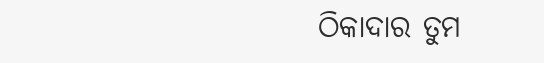ଠିକାଦାର ତୁମ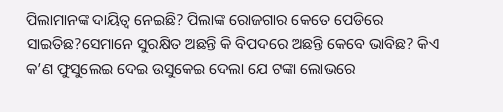ପିଲାମାନଙ୍କ ଦାୟିତ୍ୱ ନେଇଛି? ପିଲାଙ୍କ ରୋଜଗାର କେତେ ପେଡିରେ ସାଇତିଛ?ସେମାନେ ସୁରକ୍ଷିତ ଅଛନ୍ତି କି ବିପଦରେ ଅଛନ୍ତି କେବେ ଭାବିଛ? କିଏ କ’ଣ ଫୁସୁଲେଇ ଦେଇ ଉସୁକେଇ ଦେଲା ଯେ ଟଙ୍କା ଲୋଭରେ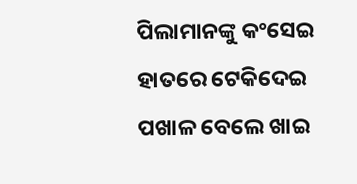ପିଲାମାନଙ୍କୁ କଂସେଇ ହାତରେ ଟେକିଦେଇ ପଖାଳ ବେଲେ ଖାଇ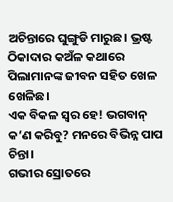ଅଚିନ୍ତାରେ ଘୁଙ୍ଗୁଡି ମାରୁଛ। ଭ୍ରଷ୍ଟ ଠିକାଦାର କଅଁଳ କଥାରେ ପିଲାମାନଙ୍କ ଜୀବନ ସହିତ ଖେଳ ଖେଳିଛ।
ଏକ ବିକଳ ସ୍ବର ହେ! ଭଗବାନ୍ କ’ଣ କରିବୁ? ମନରେ ବିଭିନ୍ନ ପାପ ଚିନ୍ତା।
ଗଭୀର ସ୍ରୋତରେ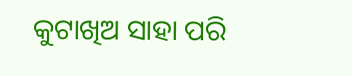କୁଟାଖିଅ ସାହା ପରି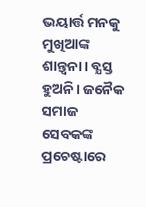ଭୟାର୍ତ୍ତ ମନକୁ ମୁଖିଆଙ୍କ ଶାନ୍ତ୍ବନା। ବ୍ଯସ୍ତ ହୁଅନି। ଜନୈକ ସମାଜ ସେବକଙ୍କ ପ୍ରଚେଷ୍ଟାରେ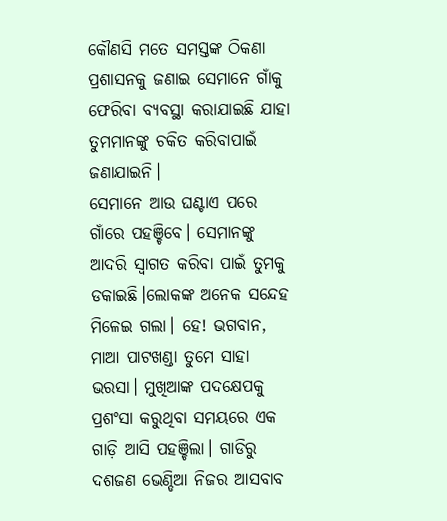କୌଣସି ମତେ ସମସ୍ତଙ୍କ ଠିକଣା ପ୍ରଶାସନକୁ ଜଣାଇ ସେମାନେ ଗାଁକୁ ଫେରିବା ବ୍ଯବସ୍ଥା କରାଯାଇଛି ଯାହା ତୁମମାନଙ୍କୁ ଚକିତ କରିବାପାଇଁ ଜଣାଯାଇନି।
ସେମାନେ ଆଉ ଘଣ୍ଟାଏ ପରେ ଗାଁରେ ପହଞ୍ଚିବେ। ସେମାନଙ୍କୁ ଆଦରି ସ୍ବାଗତ କରିବା ପାଇଁ ତୁମକୁ ଡକାଇଛି।ଲୋକଙ୍କ ଅନେକ ସନ୍ଦେହ ମିଳେଇ ଗଲା। ହେ! ଭଗବାନ, ମାଆ ପାଟଖଣ୍ଡା ତୁମେ ସାହା ଭରସା। ମୁଖିଆଙ୍କ ପଦକ୍ଷେପକୁ ପ୍ରଶଂସା କରୁଥିବା ସମୟରେ ଏକ ଗାଡ଼ି ଆସି ପହଞ୍ଚିଲା। ଗାଡିରୁ ଦଶଜଣ ଭେଣ୍ଡିଆ ନିଜର ଆସବାବ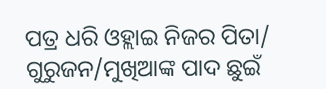ପତ୍ର ଧରି ଓହ୍ଲାଇ ନିଜର ପିତା/ ଗୁରୁଜନ/ମୁଖିଆଙ୍କ ପାଦ ଛୁଇଁ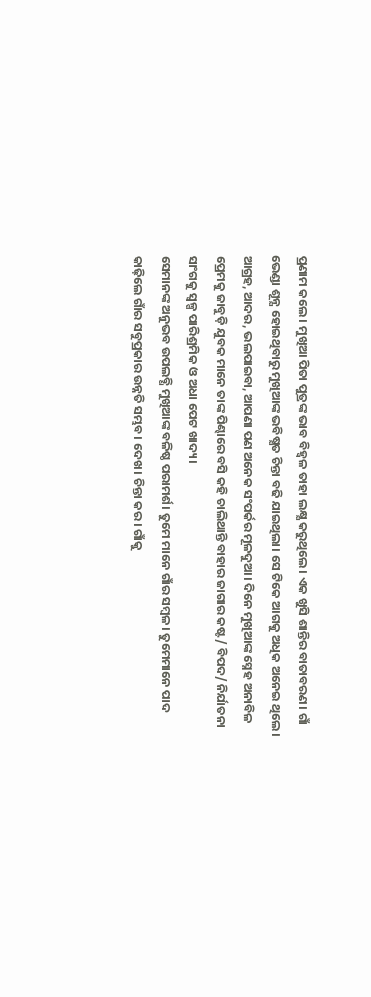ପ୍ରଣାମ କଲେ। ମୁଖିଆ ପିତା ପୁତ୍ରଙ୍କ ଭାବ ବିହ୍ବଳ ତାହା ଲକ୍ଷ୍ଯ କରୁଥିଲେ। ଏକ ଖୁସି ଶାନ୍ତିର ବାତାବରଣ। ଗାଁ ଭେଣ୍ଡା ଶୂନ୍ଯ ହୋଇଥିବାରୁ ମୁଖିଆଙ୍କ ଭବିଷ୍ଯତ ଚିନ୍ତା ବଢି ଯାଇଥିଲା। ସେ ଟିକେ ଆଗକୁ ଅଧିକ ଅନେଇ ଥିଲେ।
ଆଗ୍ରହ, ଆଦର, ଭଲପାଇବା, ଆପଣା ପଣ ଅନେକ ସଂପର୍କର ମୂଳଦୁଆ। ଦିନେ ମୁଖିଆଙ୍କ ସ୍ନେହ ଅନାବିଳ ପ୍ରେମକୁ ଜାବୁଡ଼ି ଯୁବକ ମାନେ ତାଙ୍କ ପିଣ୍ଢାରେ ବସି କହି ଚାଲିଥାନ୍ତି ବାହାର ଜାଗାର କଷ୍ଟ/ ବିପଦ/ ନିର୍ଯାତନା ସାଂଗକୁ ସ୍ବଳ୍ପ ପାରିଶ୍ରମିକ ଓ ଅଧା ପେଟ ଖାଦ୍ୟ।
ସେମାନଙ୍କ ଅନୁଭବ ଉପଲବ୍ଧି ମୁଖିଆଙ୍କ ବଳିଷ୍ଠ ପରାମର୍ଶ। ତୁମେ ମାନେ ଗାଁର ସମ୍ବଳ। ତୁମେମାନେ ପାଦ କାଢ଼ିଲେ ଗାଁର ସବୁପ୍ରକାର ଉନ୍ନତି ସମ୍ଭବ। ଦେଖ। ଚିନ୍ତା କର। ଗାଁକୁ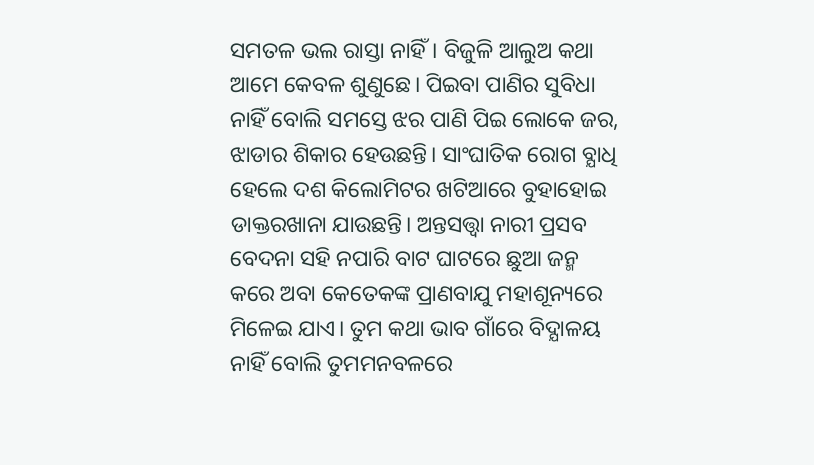ସମତଳ ଭଲ ରାସ୍ତା ନାହିଁ। ବିଜୁଳି ଆଲୁଅ କଥା ଆମେ କେବଳ ଶୁଣୁଛେ। ପିଇବା ପାଣିର ସୁବିଧା ନାହିଁ ବୋଲି ସମସ୍ତେ ଝର ପାଣି ପିଇ ଲୋକେ ଜର, ଝାଡାର ଶିକାର ହେଉଛନ୍ତି। ସାଂଘାତିକ ରୋଗ ବ୍ଯାଧି ହେଲେ ଦଶ କିଲୋମିଟର ଖଟିଆରେ ବୁହାହୋଇ ଡାକ୍ତରଖାନା ଯାଉଛନ୍ତି। ଅନ୍ତସତ୍ତ୍ୱା ନାରୀ ପ୍ରସବ ବେଦନା ସହି ନପାରି ବାଟ ଘାଟରେ ଛୁଆ ଜନ୍ମ କରେ ଅବା କେତେକଙ୍କ ପ୍ରାଣବାଯୁ ମହାଶୂନ୍ୟରେ ମିଳେଇ ଯାଏ। ତୁମ କଥା ଭାବ ଗାଁରେ ବିଦ୍ଯାଳୟ ନାହିଁ ବୋଲି ତୁମମନବଳରେ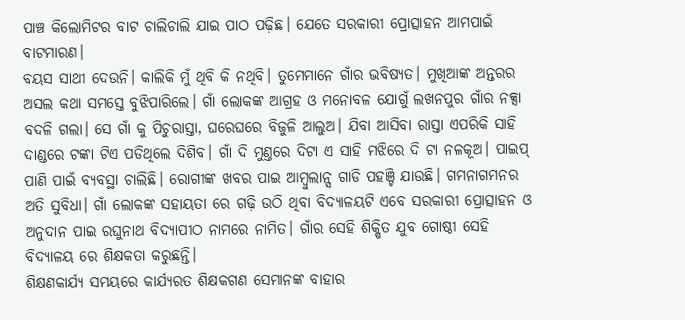ପାଞ୍ଚ କିଲୋମିଟର ବାଟ ଚାଲିଚାଲି ଯାଇ ପାଠ ପଢ଼ିଛ। ଯେତେ ସରକାରୀ ପ୍ରୋତ୍ସାହନ ଆମପାଇଁ ବାଟମାରଣ।
ବୟସ ସାଥୀ ଦେଉନି। କାଲିକି ମୁଁ ଥିବି କି ନଥିବି। ତୁମେମାନେ ଗାଁର ଭବିଷ୍ଯତ। ମୁଖିଆଙ୍କ ଅନ୍ତରର ଅସଲ କଥା ସମସ୍ତେ ବୁଝିପାରିଲେ। ଗାଁ ଲୋକଙ୍କ ଆଗ୍ରହ ଓ ମନୋବଳ ଯୋଗୁଁ ଲଖନପୁର ଗାଁର ନକ୍ସା ବଦଳି ଗଲା। ସେ ଗାଁ କୁ ପିଚୁରାସ୍ତା, ଘରେଘରେ ବିଜୁଳି ଆଲୁଅ। ଯିବା ଆସିବା ରାସ୍ତା ଏପରିକି ସାହି ଦାଣ୍ଡରେ ଟଙ୍କା ଟିଏ ପଡିଥିଲେ ଦିଶିବ। ଗାଁ ଦି ମୁଣ୍ତରେ ଦିଟା ଏ ସାହି ମଝିରେ ଦି ଟା ନଳକୂଅ। ପାଇପ୍ ପାଣି ପାଇଁ ବ୍ଯବସ୍ଥା ଚାଲିଛି। ରୋଗୀଙ୍କ ଖବର ପାଇ ଆମ୍ବୁଲାନ୍ସ ଗାଡି ପହଞ୍ଚି ଯାଉଛି। ଗମନାଗମନର ଅତି ସୁବିଧା। ଗାଁ ଲୋକଙ୍କ ସହାୟତା ରେ ଗଢ଼ି ଉଠି ଥିବା ବିଦ୍ଯାଳୟଟି ଏବେ ସରକାରୀ ପ୍ରୋତ୍ସାହନ ଓ ଅନୁଦାନ ପାଇ ରଘୁନାଥ ବିଦ୍ଯାପୀଠ ନାମରେ ନାମିତ। ଗାଁର ସେହି ଶିକ୍ଷିତ ଯୁବ ଗୋଷ୍ଠୀ ସେହି ବିଦ୍ଯାଳୟ ରେ ଶିକ୍ଷକତା କରୁଛନ୍ତି।
ଶିକ୍ଷଣକାର୍ଯ୍ୟ ସମୟରେ କାର୍ଯ୍ଯରତ ଶିକ୍ଷକଗଣ ସେମାନଙ୍କ ବାହାର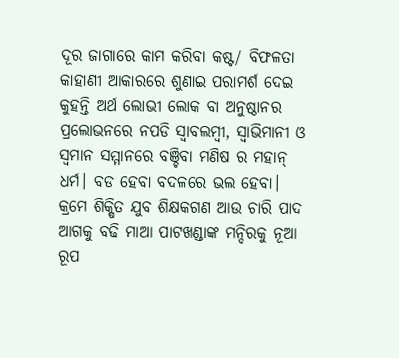ଦୂର ଜାଗାରେ କାମ କରିବା କଷ୍ଟ/ ବିଫଳତା କାହାଣୀ ଆକାରରେ ଶୁଣାଇ ପରାମର୍ଶ ଦେଇ କୁହନ୍ତି ଅର୍ଥ ଲୋଭୀ ଲୋକ ବା ଅନୁଷ୍ଠାନର ପ୍ରଲୋଭନରେ ନପଡି ସ୍ବାବଲମ୍ବୀ, ସ୍ବାଭିମାନୀ ଓ ସ୍ବମାନ ସମ୍ମାନରେ ବଞ୍ଚିବା ମଣିଷ ର ମହାନ୍ ଧର୍ମ। ବଡ ହେବା ବଦଳରେ ଭଲ ହେବା।
କ୍ରମେ ଶିକ୍ଷିତ ଯୁବ ଶିକ୍ଷକଗଣ ଆଉ ଚାରି ପାଦ ଆଗକୁ ବଢି ମାଆ ପାଟଖଣ୍ଡାଙ୍କ ମନ୍ଦିରକୁ ନୂଆ ରୂପ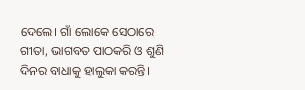ଦେଲେ। ଗାଁ ଲୋକେ ସେଠାରେ ଗୀତା, ଭାଗବତ ପାଠକରି ଓ ଶୁଣି ଦିନର ବାଧାକୁ ହାଲୁକା କରନ୍ତି।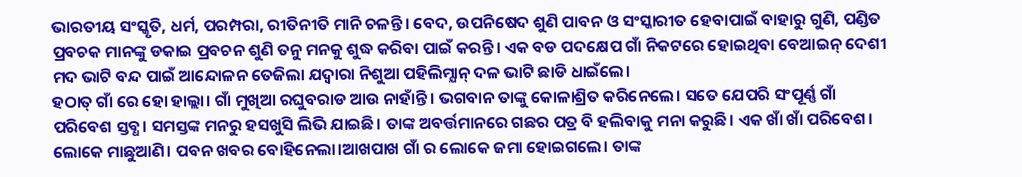ଭାରତୀୟ ସଂସ୍କୃତି, ଧର୍ମ, ପରମ୍ପରା, ରୀତିନୀତି ମାନି ଚଳନ୍ତି। ବେଦ, ଉପନିଷେଦ ଶୁଣି ପାବନ ଓ ସଂସ୍କାରୀତ ହେବାପାଇଁ ବାହାରୁ ଗୁଣି, ପଣ୍ଡିତ ପ୍ରବଚକ ମାନଙ୍କୁ ଡକାଇ ପ୍ରବଚନ ଶୁଣି ତନୁ ମନକୁ ଶୁଦ୍ଧ କରିବା ପାଇଁ କରନ୍ତି। ଏକ ବଡ ପଦକ୍ଷେପ ଗାଁ ନିକଟରେ ହୋଇଥିବା ବେଆଇନ୍ ଦେଶୀ ମଦ ଭାଟି ବନ୍ଦ ପାଇଁ ଆନ୍ଦୋଳନ ତେଜିଲା ଯଦ୍ବାରା ନିଶୁଆ ପହିଲିମ୍ଯାନ୍ ଦଳ ଭାଟି ଛାଡି ଧାଇଁଲେ।
ହଠାତ୍ ଗାଁ ରେ ହୋ ହାଲ୍ଲା। ଗାଁ ମୁଖିଆ ରଘୁବରାଡ ଆଉ ନାହାଁନ୍ତି। ଭଗବାନ ତାଙ୍କୁ କୋଳାଶ୍ରିତ କରିନେଲେ। ସତେ ଯେପରି ସଂପୂର୍ଣ୍ଣ ଗାଁ ପରିବେଶ ସ୍ତବ୍ଧ। ସମସ୍ତଙ୍କ ମନରୁ ହସଖୁସି ଲିଭି ଯାଇଛି। ତାଙ୍କ ଅବର୍ତ୍ତମାନରେ ଗଛର ପତ୍ର ବି ହଲିବାକୁ ମନା କରୁଛି। ଏକ ଖାଁ ଖାଁ ପରିବେଶ। ଲୋକେ ମାଛୁଆଣି। ପବନ ଖବର ବୋହିନେଲା।ଆଖପାଖ ଗାଁ ର ଲୋକେ ଜମା ହୋଇଗଲେ। ତାଙ୍କ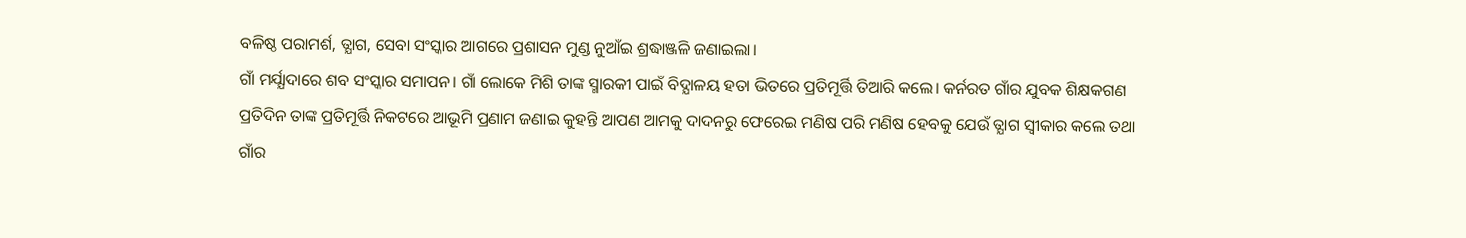ବଳିଷ୍ଠ ପରାମର୍ଶ, ତ୍ଯାଗ, ସେବା ସଂସ୍କାର ଆଗରେ ପ୍ରଶାସନ ମୁଣ୍ଡ ନୁଆଁଇ ଶ୍ରଦ୍ଧାଞ୍ଜଳି ଜଣାଇଲା।
ଗାଁ ମର୍ଯ୍ଯାଦାରେ ଶବ ସଂସ୍କାର ସମାପନ। ଗାଁ ଲୋକେ ମିଶି ତାଙ୍କ ସ୍ମାରକୀ ପାଇଁ ବିଦ୍ଯାଳୟ ହତା ଭିତରେ ପ୍ରତିମୂର୍ତ୍ତି ତିଆରି କଲେ। କର୍ନରତ ଗାଁର ଯୁବକ ଶିକ୍ଷକଗଣ ପ୍ରତିଦିନ ତାଙ୍କ ପ୍ରତିମୂର୍ତ୍ତି ନିକଟରେ ଆଭୂମି ପ୍ରଣାମ ଜଣାଇ କୁହନ୍ତି ଆପଣ ଆମକୁ ଦାଦନରୁ ଫେରେଇ ମଣିଷ ପରି ମଣିଷ ହେବକୁ ଯେଉଁ ତ୍ଯାଗ ସ୍ବୀକାର କଲେ ତଥା ଗାଁର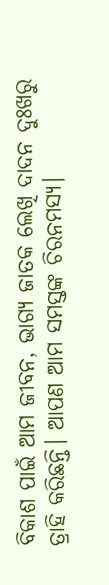ବିକାଶ ପାଇଁ ଆମ ଜୀବନ, ଭାଗ୍ୟ ଜାତକ ଲେଖି ଦାଦନ ଦୁଃଖରୁ ତ୍ରାହି କରିଛନ୍ତି। ଆପଣ ଆମ ସମସ୍ତଙ୍କ ଚିରନମସ୍ଯ।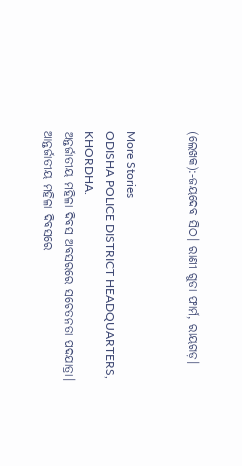(ଲେଖକ):-ଜୟଦେବ ସିଠ। ରାଣୀ ଗୁଡା ଫାର୍ମ, ରାୟଗଡ଼।


More Stories
ODISHA POLICE DISTRICT HEADQUARTERS, KHORDHA.
ଅନ୍ତର୍ଜାତୀୟ ମହିଳା ଦିବସ ଅବସରରେ ସଚେତନତା ପଦଯାତ୍ରା।
ଆନ୍ତର୍ଜାତୀୟ ମହିଳା ଦିବସରେ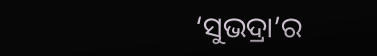‘ସୁଭଦ୍ରା’ର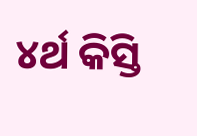୪ର୍ଥ କିସ୍ତି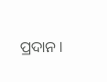ପ୍ରଦାନ।